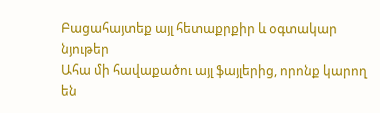Բացահայտեք այլ հետաքրքիր և օգտակար նյութեր
Ահա մի հավաքածու այլ ֆայլերից, որոնք կարող են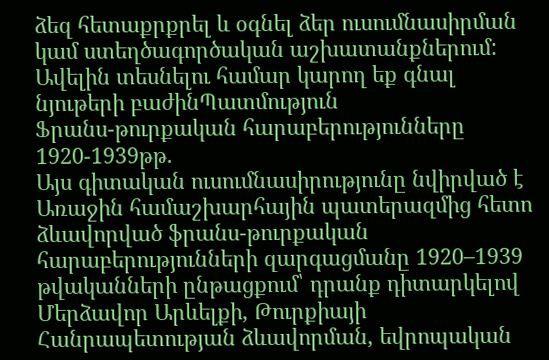ձեզ հետաքրքրել և օգնել ձեր ուսումնասիրման կամ ստեղծագործական աշխատանքներում: Ավելին տեսնելու համար կարող եք գնալ նյութերի բաժինՊատմություն
Ֆրանս-թուրքական հարաբերությունները 1920-1939թթ.
Այս գիտական ուսումնասիրությունը նվիրված է Առաջին համաշխարհային պատերազմից հետո ձևավորված ֆրանս-թուրքական հարաբերությունների զարգացմանը 1920–1939 թվականների ընթացքում՝ դրանք դիտարկելով Մերձավոր Արևելքի, Թուրքիայի Հանրապետության ձևավորման, եվրոպական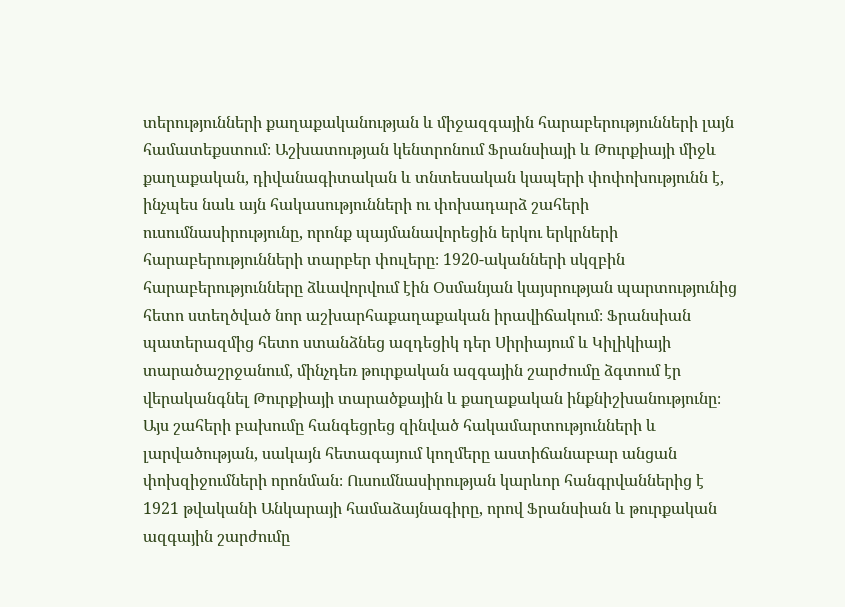տերությունների քաղաքականության և միջազգային հարաբերությունների լայն համատեքստում։ Աշխատության կենտրոնում Ֆրանսիայի և Թուրքիայի միջև քաղաքական, դիվանագիտական և տնտեսական կապերի փոփոխությունն է, ինչպես նաև այն հակասությունների ու փոխադարձ շահերի ուսումնասիրությունը, որոնք պայմանավորեցին երկու երկրների հարաբերությունների տարբեր փուլերը։ 1920-ականների սկզբին հարաբերությունները ձևավորվում էին Օսմանյան կայսրության պարտությունից հետո ստեղծված նոր աշխարհաքաղաքական իրավիճակում։ Ֆրանսիան պատերազմից հետո ստանձնեց ազդեցիկ դեր Սիրիայում և Կիլիկիայի տարածաշրջանում, մինչդեռ թուրքական ազգային շարժումը ձգտում էր վերականգնել Թուրքիայի տարածքային և քաղաքական ինքնիշխանությունը։ Այս շահերի բախումը հանգեցրեց զինված հակամարտությունների և լարվածության, սակայն հետագայում կողմերը աստիճանաբար անցան փոխզիջումների որոնման։ Ուսումնասիրության կարևոր հանգրվաններից է 1921 թվականի Անկարայի համաձայնագիրը, որով Ֆրանսիան և թուրքական ազգային շարժումը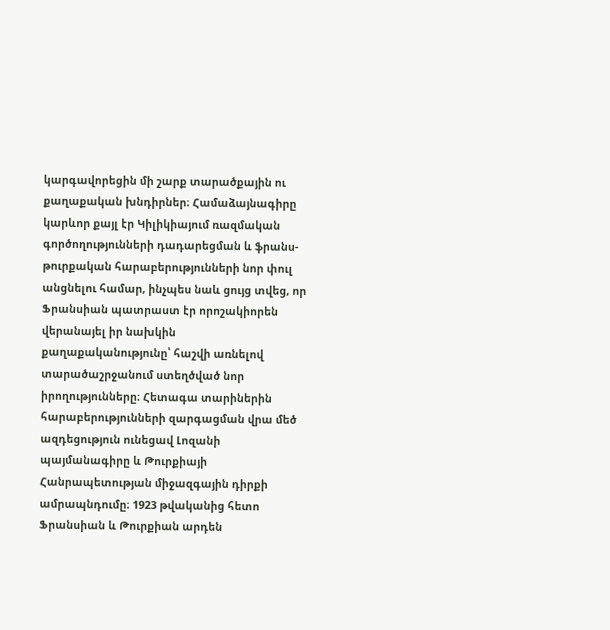կարգավորեցին մի շարք տարածքային ու քաղաքական խնդիրներ։ Համաձայնագիրը կարևոր քայլ էր Կիլիկիայում ռազմական գործողությունների դադարեցման և ֆրանս-թուրքական հարաբերությունների նոր փուլ անցնելու համար, ինչպես նաև ցույց տվեց, որ Ֆրանսիան պատրաստ էր որոշակիորեն վերանայել իր նախկին քաղաքականությունը՝ հաշվի առնելով տարածաշրջանում ստեղծված նոր իրողությունները։ Հետագա տարիներին հարաբերությունների զարգացման վրա մեծ ազդեցություն ունեցավ Լոզանի պայմանագիրը և Թուրքիայի Հանրապետության միջազգային դիրքի ամրապնդումը։ 1923 թվականից հետո Ֆրանսիան և Թուրքիան արդեն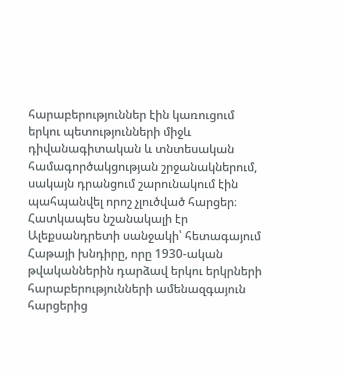հարաբերություններ էին կառուցում երկու պետությունների միջև դիվանագիտական և տնտեսական համագործակցության շրջանակներում, սակայն դրանցում շարունակում էին պահպանվել որոշ չլուծված հարցեր։ Հատկապես նշանակալի էր Ալեքսանդրետի սանջակի՝ հետագայում Հաթայի խնդիրը, որը 1930-ական թվականներին դարձավ երկու երկրների հարաբերությունների ամենազգայուն հարցերից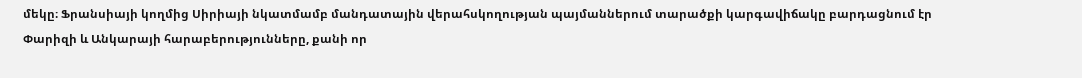մեկը։ Ֆրանսիայի կողմից Սիրիայի նկատմամբ մանդատային վերահսկողության պայմաններում տարածքի կարգավիճակը բարդացնում էր Փարիզի և Անկարայի հարաբերությունները, քանի որ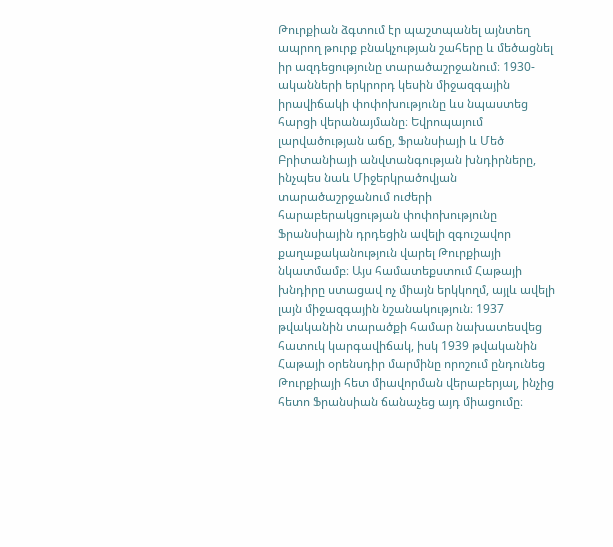Թուրքիան ձգտում էր պաշտպանել այնտեղ ապրող թուրք բնակչության շահերը և մեծացնել իր ազդեցությունը տարածաշրջանում։ 1930-ականների երկրորդ կեսին միջազգային իրավիճակի փոփոխությունը ևս նպաստեց հարցի վերանայմանը։ Եվրոպայում լարվածության աճը, Ֆրանսիայի և Մեծ Բրիտանիայի անվտանգության խնդիրները, ինչպես նաև Միջերկրածովյան տարածաշրջանում ուժերի հարաբերակցության փոփոխությունը Ֆրանսիային դրդեցին ավելի զգուշավոր քաղաքականություն վարել Թուրքիայի նկատմամբ։ Այս համատեքստում Հաթայի խնդիրը ստացավ ոչ միայն երկկողմ, այլև ավելի լայն միջազգային նշանակություն։ 1937 թվականին տարածքի համար նախատեսվեց հատուկ կարգավիճակ, իսկ 1939 թվականին Հաթայի օրենսդիր մարմինը որոշում ընդունեց Թուրքիայի հետ միավորման վերաբերյալ, ինչից հետո Ֆրանսիան ճանաչեց այդ միացումը։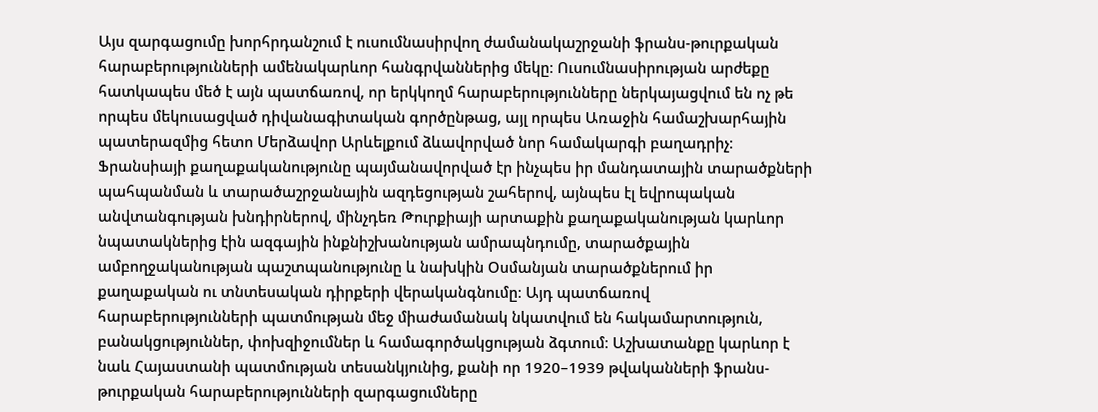Այս զարգացումը խորհրդանշում է ուսումնասիրվող ժամանակաշրջանի ֆրանս-թուրքական հարաբերությունների ամենակարևոր հանգրվաններից մեկը։ Ուսումնասիրության արժեքը հատկապես մեծ է այն պատճառով, որ երկկողմ հարաբերությունները ներկայացվում են ոչ թե որպես մեկուսացված դիվանագիտական գործընթաց, այլ որպես Առաջին համաշխարհային պատերազմից հետո Մերձավոր Արևելքում ձևավորված նոր համակարգի բաղադրիչ։ Ֆրանսիայի քաղաքականությունը պայմանավորված էր ինչպես իր մանդատային տարածքների պահպանման և տարածաշրջանային ազդեցության շահերով, այնպես էլ եվրոպական անվտանգության խնդիրներով, մինչդեռ Թուրքիայի արտաքին քաղաքականության կարևոր նպատակներից էին ազգային ինքնիշխանության ամրապնդումը, տարածքային ամբողջականության պաշտպանությունը և նախկին Օսմանյան տարածքներում իր քաղաքական ու տնտեսական դիրքերի վերականգնումը։ Այդ պատճառով հարաբերությունների պատմության մեջ միաժամանակ նկատվում են հակամարտություն, բանակցություններ, փոխզիջումներ և համագործակցության ձգտում։ Աշխատանքը կարևոր է նաև Հայաստանի պատմության տեսանկյունից, քանի որ 1920–1939 թվականների ֆրանս-թուրքական հարաբերությունների զարգացումները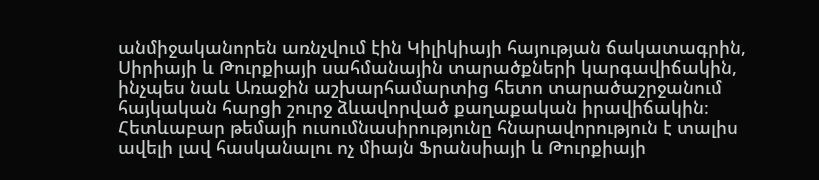անմիջականորեն առնչվում էին Կիլիկիայի հայության ճակատագրին, Սիրիայի և Թուրքիայի սահմանային տարածքների կարգավիճակին, ինչպես նաև Առաջին աշխարհամարտից հետո տարածաշրջանում հայկական հարցի շուրջ ձևավորված քաղաքական իրավիճակին։ Հետևաբար թեմայի ուսումնասիրությունը հնարավորություն է տալիս ավելի լավ հասկանալու ոչ միայն Ֆրանսիայի և Թուրքիայի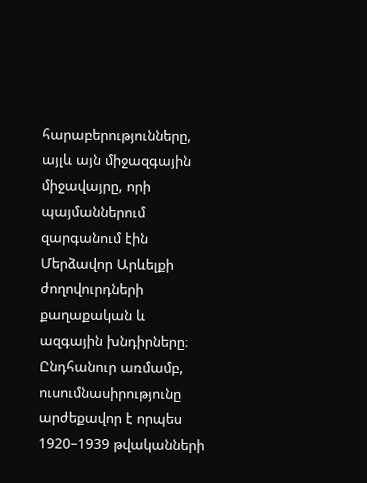հարաբերությունները, այլև այն միջազգային միջավայրը, որի պայմաններում զարգանում էին Մերձավոր Արևելքի ժողովուրդների քաղաքական և ազգային խնդիրները։ Ընդհանուր առմամբ, ուսումնասիրությունը արժեքավոր է որպես 1920–1939 թվականների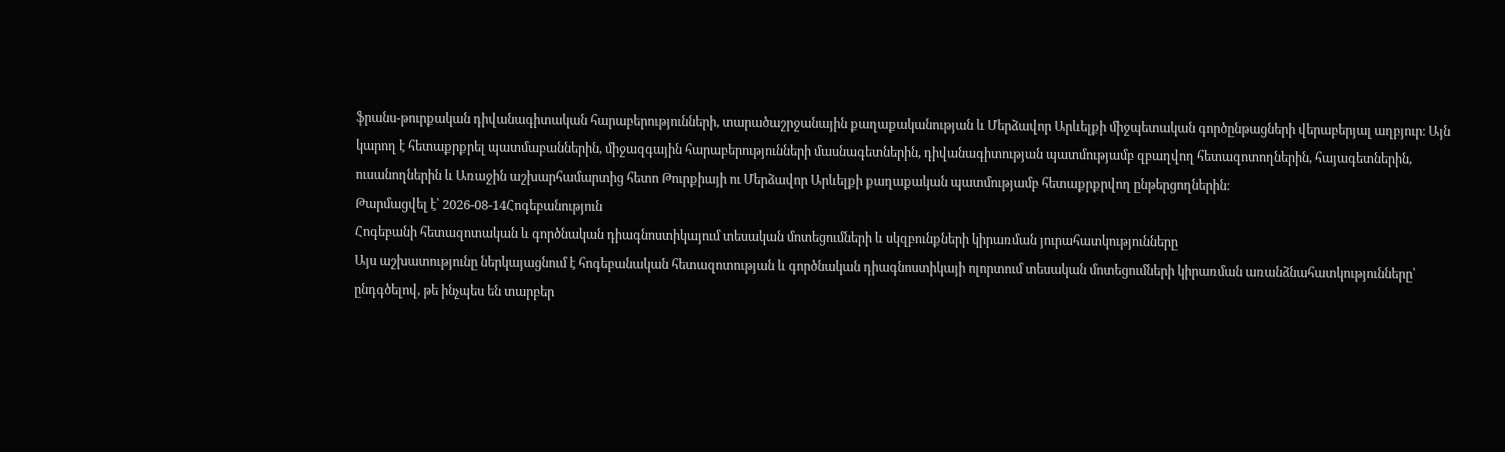ֆրանս-թուրքական դիվանագիտական հարաբերությունների, տարածաշրջանային քաղաքականության և Մերձավոր Արևելքի միջպետական գործընթացների վերաբերյալ աղբյուր։ Այն կարող է հետաքրքրել պատմաբաններին, միջազգային հարաբերությունների մասնագետներին, դիվանագիտության պատմությամբ զբաղվող հետազոտողներին, հայագետներին, ուսանողներին և Առաջին աշխարհամարտից հետո Թուրքիայի ու Մերձավոր Արևելքի քաղաքական պատմությամբ հետաքրքրվող ընթերցողներին։
Թարմացվել է՝ 2026-08-14Հոգեբանություն
Հոգեբանի հետազոտական և գործնական դիագնոստիկայում տեսական մոտեցումների և սկզբունքների կիրառման յուրահատկությունները
Այս աշխատությունը ներկայացնում է հոգեբանական հետազոտության և գործնական դիագնոստիկայի ոլորտում տեսական մոտեցումների կիրառման առանձնահատկությունները՝ ընդգծելով, թե ինչպես են տարբեր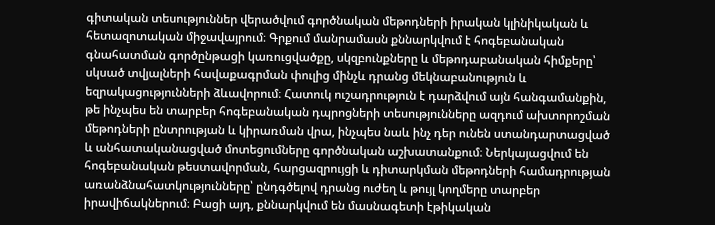գիտական տեսություններ վերածվում գործնական մեթոդների իրական կլինիկական և հետազոտական միջավայրում։ Գրքում մանրամասն քննարկվում է հոգեբանական գնահատման գործընթացի կառուցվածքը, սկզբունքները և մեթոդաբանական հիմքերը՝ սկսած տվյալների հավաքագրման փուլից մինչև դրանց մեկնաբանություն և եզրակացությունների ձևավորում։ Հատուկ ուշադրություն է դարձվում այն հանգամանքին, թե ինչպես են տարբեր հոգեբանական դպրոցների տեսությունները ազդում ախտորոշման մեթոդների ընտրության և կիրառման վրա, ինչպես նաև ինչ դեր ունեն ստանդարտացված և անհատականացված մոտեցումները գործնական աշխատանքում։ Ներկայացվում են հոգեբանական թեստավորման, հարցազրույցի և դիտարկման մեթոդների համադրության առանձնահատկությունները՝ ընդգծելով դրանց ուժեղ և թույլ կողմերը տարբեր իրավիճակներում։ Բացի այդ, քննարկվում են մասնագետի էթիկական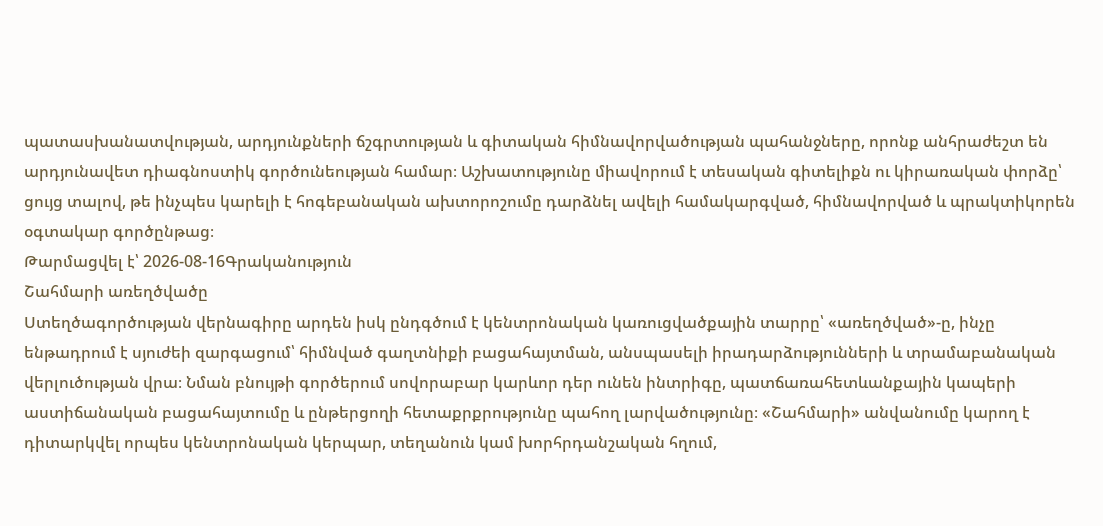պատասխանատվության, արդյունքների ճշգրտության և գիտական հիմնավորվածության պահանջները, որոնք անհրաժեշտ են արդյունավետ դիագնոստիկ գործունեության համար։ Աշխատությունը միավորում է տեսական գիտելիքն ու կիրառական փորձը՝ ցույց տալով, թե ինչպես կարելի է հոգեբանական ախտորոշումը դարձնել ավելի համակարգված, հիմնավորված և պրակտիկորեն օգտակար գործընթաց։
Թարմացվել է՝ 2026-08-16Գրականություն
Շահմարի առեղծվածը
Ստեղծագործության վերնագիրը արդեն իսկ ընդգծում է կենտրոնական կառուցվածքային տարրը՝ «առեղծված»-ը, ինչը ենթադրում է սյուժեի զարգացում՝ հիմնված գաղտնիքի բացահայտման, անսպասելի իրադարձությունների և տրամաբանական վերլուծության վրա։ Նման բնույթի գործերում սովորաբար կարևոր դեր ունեն ինտրիգը, պատճառահետևանքային կապերի աստիճանական բացահայտումը և ընթերցողի հետաքրքրությունը պահող լարվածությունը։ «Շահմարի» անվանումը կարող է դիտարկվել որպես կենտրոնական կերպար, տեղանուն կամ խորհրդանշական հղում,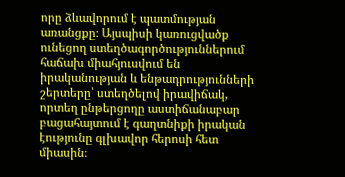որը ձևավորում է պատմության առանցքը։ Այսպիսի կառուցվածք ունեցող ստեղծագործություններում հաճախ միահյուսվում են իրականության և ենթադրությունների շերտերը՝ ստեղծելով իրավիճակ, որտեղ ընթերցողը աստիճանաբար բացահայտում է գաղտնիքի իրական էությունը գլխավոր հերոսի հետ միասին։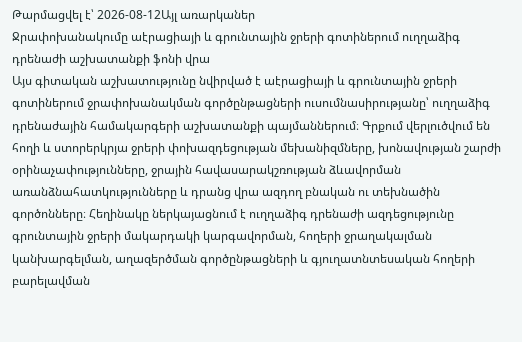Թարմացվել է՝ 2026-08-12Այլ առարկաներ
Ջրափոխանակումը աէրացիայի և գրունտային ջրերի գոտիներում ուղղաձիգ դրենաժի աշխատանքի ֆոնի վրա
Այս գիտական աշխատությունը նվիրված է աէրացիայի և գրունտային ջրերի գոտիներում ջրափոխանակման գործընթացների ուսումնասիրությանը՝ ուղղաձիգ դրենաժային համակարգերի աշխատանքի պայմաններում։ Գրքում վերլուծվում են հողի և ստորերկրյա ջրերի փոխազդեցության մեխանիզմները, խոնավության շարժի օրինաչափությունները, ջրային հավասարակշռության ձևավորման առանձնահատկությունները և դրանց վրա ազդող բնական ու տեխնածին գործոնները։ Հեղինակը ներկայացնում է ուղղաձիգ դրենաժի ազդեցությունը գրունտային ջրերի մակարդակի կարգավորման, հողերի ջրաղակալման կանխարգելման, աղազերծման գործընթացների և գյուղատնտեսական հողերի բարելավման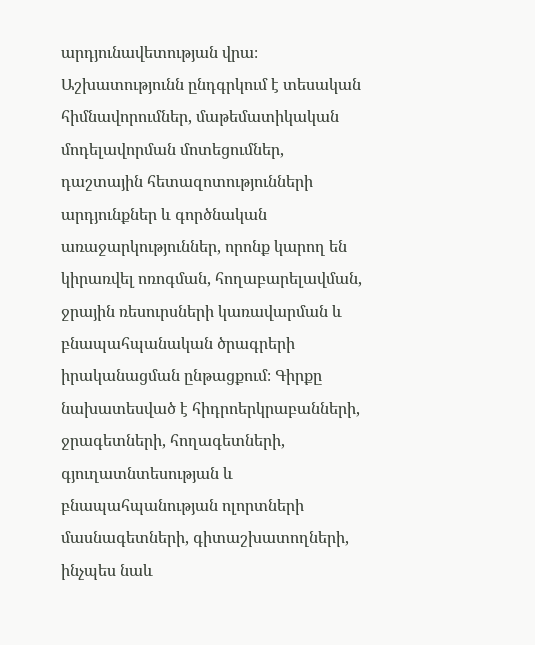արդյունավետության վրա։ Աշխատությունն ընդգրկում է տեսական հիմնավորումներ, մաթեմատիկական մոդելավորման մոտեցումներ, դաշտային հետազոտությունների արդյունքներ և գործնական առաջարկություններ, որոնք կարող են կիրառվել ոռոգման, հողաբարելավման, ջրային ռեսուրսների կառավարման և բնապահպանական ծրագրերի իրականացման ընթացքում։ Գիրքը նախատեսված է հիդրոերկրաբանների, ջրագետների, հողագետների, գյուղատնտեսության և բնապահպանության ոլորտների մասնագետների, գիտաշխատողների, ինչպես նաև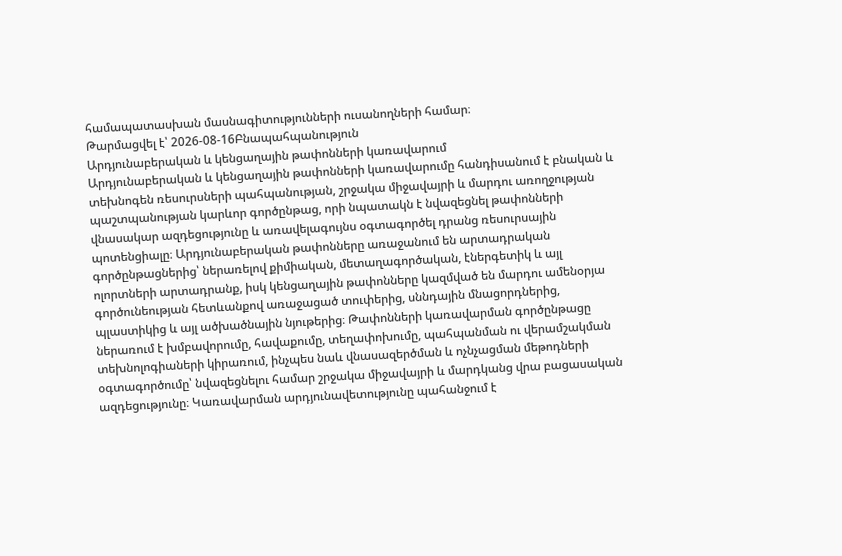համապատասխան մասնագիտությունների ուսանողների համար։
Թարմացվել է՝ 2026-08-16Բնապահպանություն
Արդյունաբերական և կենցաղային թափոնների կառավարում
Արդյունաբերական և կենցաղային թափոնների կառավարումը հանդիսանում է բնական և տեխնոգեն ռեսուրսների պահպանության, շրջակա միջավայրի և մարդու առողջության պաշտպանության կարևոր գործընթաց, որի նպատակն է նվազեցնել թափոնների վնասակար ազդեցությունը և առավելագույնս օգտագործել դրանց ռեսուրսային պոտենցիալը։ Արդյունաբերական թափոնները առաջանում են արտադրական գործընթացներից՝ ներառելով քիմիական, մետաղագործական, էներգետիկ և այլ ոլորտների արտադրանք, իսկ կենցաղային թափոնները կազմված են մարդու ամենօրյա գործունեության հետևանքով առաջացած տուփերից, սննդային մնացորդներից, պլաստիկից և այլ ածխածնային նյութերից։ Թափոնների կառավարման գործընթացը ներառում է խմբավորումը, հավաքումը, տեղափոխումը, պահպանման ու վերամշակման տեխնոլոգիաների կիրառում, ինչպես նաև վնասազերծման և ոչնչացման մեթոդների օգտագործումը՝ նվազեցնելու համար շրջակա միջավայրի և մարդկանց վրա բացասական ազդեցությունը։ Կառավարման արդյունավետությունը պահանջում է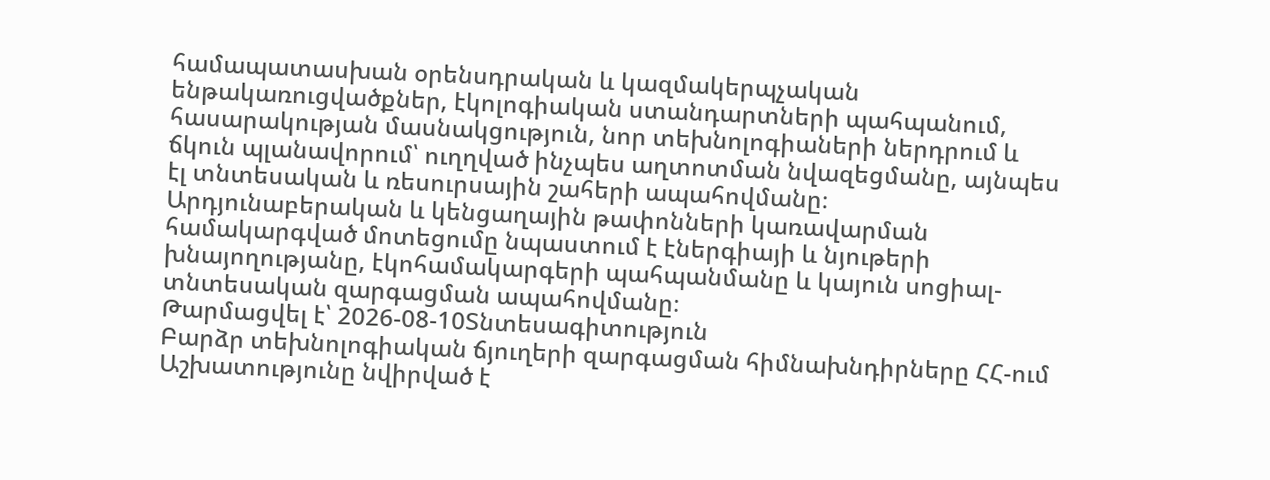համապատասխան օրենսդրական և կազմակերպչական ենթակառուցվածքներ, էկոլոգիական ստանդարտների պահպանում, հասարակության մասնակցություն, նոր տեխնոլոգիաների ներդրում և ճկուն պլանավորում՝ ուղղված ինչպես աղտոտման նվազեցմանը, այնպես էլ տնտեսական և ռեսուրսային շահերի ապահովմանը։ Արդյունաբերական և կենցաղային թափոնների կառավարման համակարգված մոտեցումը նպաստում է էներգիայի և նյութերի խնայողությանը, էկոհամակարգերի պահպանմանը և կայուն սոցիալ-տնտեսական զարգացման ապահովմանը։
Թարմացվել է՝ 2026-08-10Տնտեսագիտություն
Բարձր տեխնոլոգիական ճյուղերի զարգացման հիմնախնդիրները ՀՀ-ում
Աշխատությունը նվիրված է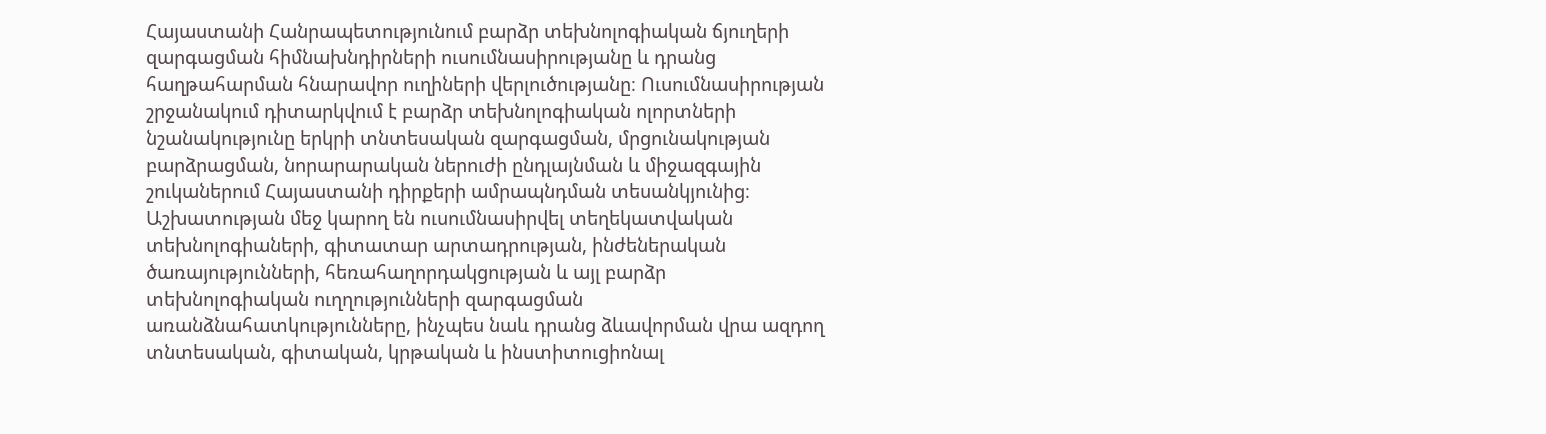Հայաստանի Հանրապետությունում բարձր տեխնոլոգիական ճյուղերի զարգացման հիմնախնդիրների ուսումնասիրությանը և դրանց հաղթահարման հնարավոր ուղիների վերլուծությանը։ Ուսումնասիրության շրջանակում դիտարկվում է բարձր տեխնոլոգիական ոլորտների նշանակությունը երկրի տնտեսական զարգացման, մրցունակության բարձրացման, նորարարական ներուժի ընդլայնման և միջազգային շուկաներում Հայաստանի դիրքերի ամրապնդման տեսանկյունից։ Աշխատության մեջ կարող են ուսումնասիրվել տեղեկատվական տեխնոլոգիաների, գիտատար արտադրության, ինժեներական ծառայությունների, հեռահաղորդակցության և այլ բարձր տեխնոլոգիական ուղղությունների զարգացման առանձնահատկությունները, ինչպես նաև դրանց ձևավորման վրա ազդող տնտեսական, գիտական, կրթական և ինստիտուցիոնալ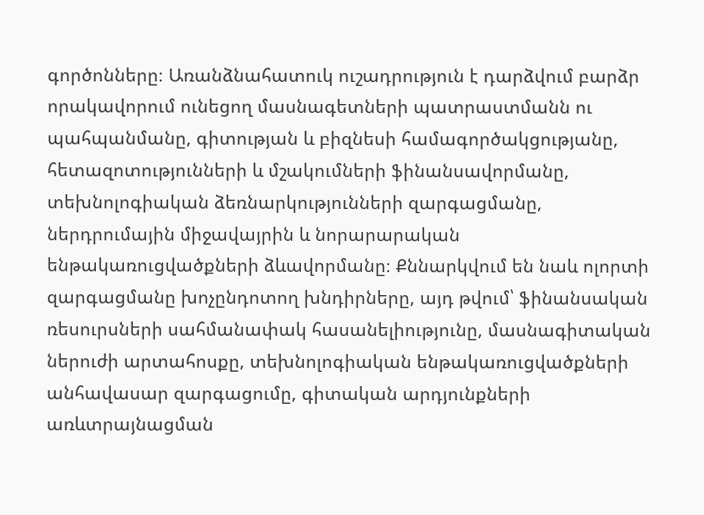գործոնները։ Առանձնահատուկ ուշադրություն է դարձվում բարձր որակավորում ունեցող մասնագետների պատրաստմանն ու պահպանմանը, գիտության և բիզնեսի համագործակցությանը, հետազոտությունների և մշակումների ֆինանսավորմանը, տեխնոլոգիական ձեռնարկությունների զարգացմանը, ներդրումային միջավայրին և նորարարական ենթակառուցվածքների ձևավորմանը։ Քննարկվում են նաև ոլորտի զարգացմանը խոչընդոտող խնդիրները, այդ թվում՝ ֆինանսական ռեսուրսների սահմանափակ հասանելիությունը, մասնագիտական ներուժի արտահոսքը, տեխնոլոգիական ենթակառուցվածքների անհավասար զարգացումը, գիտական արդյունքների առևտրայնացման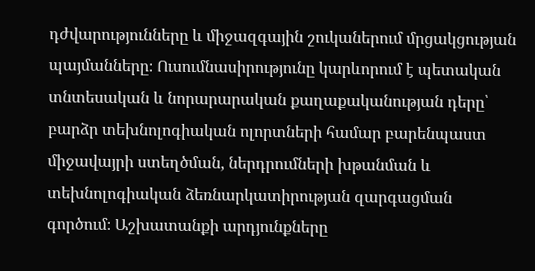դժվարությունները և միջազգային շուկաներում մրցակցության պայմանները։ Ուսումնասիրությունը կարևորում է պետական տնտեսական և նորարարական քաղաքականության դերը՝ բարձր տեխնոլոգիական ոլորտների համար բարենպաստ միջավայրի ստեղծման, ներդրումների խթանման և տեխնոլոգիական ձեռնարկատիրության զարգացման գործում։ Աշխատանքի արդյունքները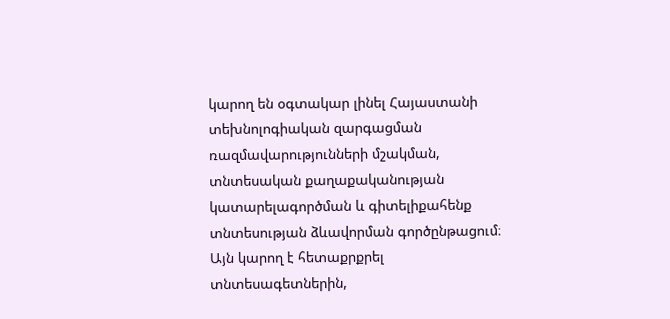կարող են օգտակար լինել Հայաստանի տեխնոլոգիական զարգացման ռազմավարությունների մշակման, տնտեսական քաղաքականության կատարելագործման և գիտելիքահենք տնտեսության ձևավորման գործընթացում։ Այն կարող է հետաքրքրել տնտեսագետներին,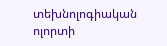տեխնոլոգիական ոլորտի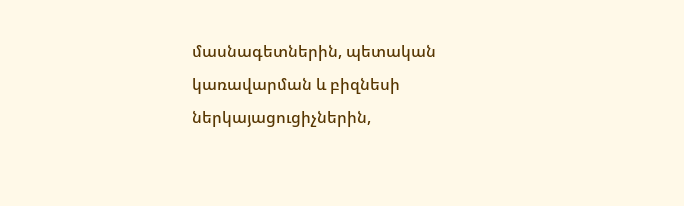մասնագետներին, պետական կառավարման և բիզնեսի ներկայացուցիչներին,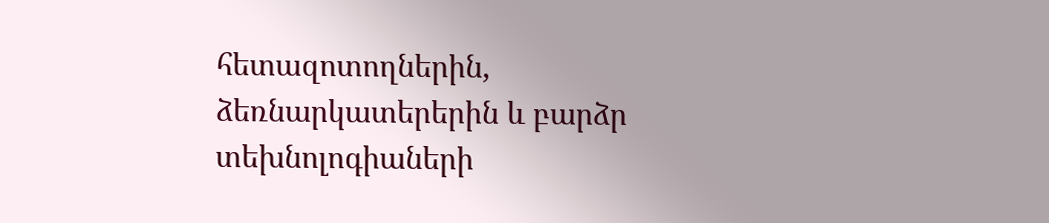հետազոտողներին, ձեռնարկատերերին և բարձր տեխնոլոգիաների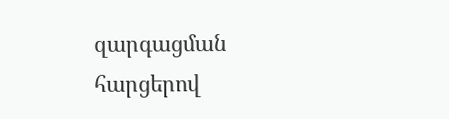զարգացման հարցերով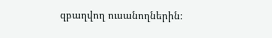զբաղվող ուսանողներին։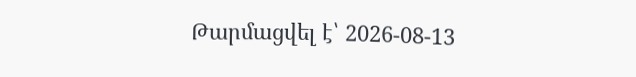Թարմացվել է՝ 2026-08-13